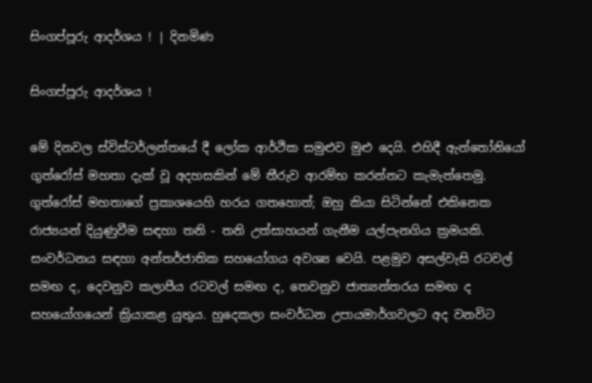සිංගප්පූරු ආදර්ශය ! | දිනමිණ

සිංගප්පූරු ආදර්ශය !

මේ දිනවල ස්විස්ටර්ලන්තයේ දී ලෝක ආර්ථික සමුළුව මුළු දෙයි. එහිදී ඇන්තෝනියෝ ගුත්රෝස් මහතා දැක් වූ අදහසකින් මේ තීරුව ආරම්භ කරන්නට කැමැත්තෙමු. ගුත්රෝස් මහතාගේ ප්‍රකාශයෙහි හරය ගතහොත්; ඔහු කියා සිටින්නේ එකිනෙක රාජ්‍යයන් දියුණුවීම සඳහා තනි - තනි උත්සාහයන් ගැනීම යල්පැනගිය ක්‍රමයකි. සංවර්ධනය සඳහා අන්තර්ජාතික සහයෝගය අවශ්‍ය වෙයි. පළමුව අසල්වැසි රටවල් සමඟ ද, දෙවනුව කලාපීය රටවල් සමඟ ද, තෙවනුව ජාත්‍යන්තරය සමඟ ද සහයෝගයෙන් ක්‍රියාකළ යුතුය. හුදෙකලා සංවර්ධන උපායමාර්ගවලට අද වනවිට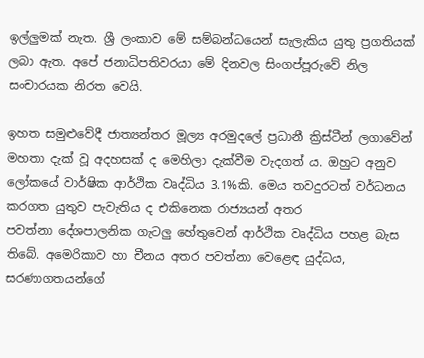ඉල්ලුමක් නැත. ශ්‍රී ලංකාව මේ සම්බන්ධයෙන් සැලැකිය යුතු ප්‍රගතියක් ලබා ඇත. අපේ ජනාධිපතිවරයා මේ දිනවල සිංගප්පූරුවේ නිල සංචාරයක නිරත වෙයි.

ඉහත සමුළුවේදී ජාත්‍යන්තර මූල්‍ය අරමුදලේ ප්‍රධානී ක්‍රිස්ටීන් ලගාවේන් මහතා දැක් වූ අදහසක් ද මෙහිලා දැක්වීම වැදගත් ය. ඔහුට අනුව ලෝකයේ වාර්ෂික ආර්ථික වෘද්ධිය 3.1%කි. මෙය තවදුරටත් වර්ධනය කරගත යුතුව පැවැතිය ද එකිනෙක රාජ්‍යයන් අතර පවත්නා ‍දේශපාලනික ගැටලු හේතුවෙන් ආර්ථික වෘද්ධිය පහළ බැස තිබේ. අමෙරිකාව හා චීනය අතර පවත්නා වෙළෙඳ යුද්ධය, සරණාගතයන්ගේ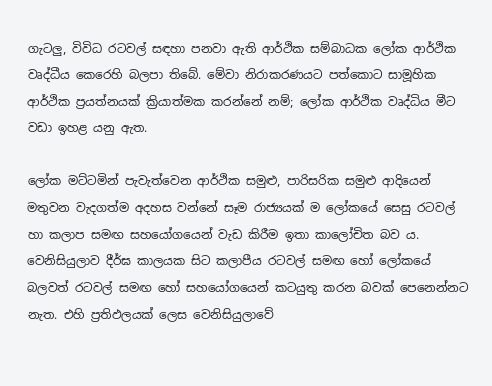ගැටලු, විවිධ රටවල් සඳහා පනවා ඇති ආර්ථික සම්බාධක ලෝක ආර්ථික වෘද්ධීය කෙරෙහි බලපා තිබේ. මේවා නිරාකරණයට පත්කොට සාමූහික ආර්ථික ප්‍රයත්නයක් ක්‍රියාත්මක කරන්නේ නම්; ලෝක ආර්ථික වෘද්ධිය මීට වඩා ඉහළ යනු ඇත.

ලෝක මට්ටමින් පැවැත්වෙන ආර්ථික සමුළු, පාරිසරික සමුළු ආදියෙන් මතුවන වැදගත්ම අදහස වන්නේ සෑම රාජ්‍යයක් ම ලෝකයේ සෙසු රටවල් හා කලාප සමඟ සහයෝගයෙන් වැඩ කිරීම ඉතා කාලෝචිත බව ය. වෙනිසියුලාව දීර්ඝ කාලයක සිට කලාපීය රටවල් සමඟ හෝ ලෝකයේ බලවත් රටවල් සමඟ හෝ සහයෝගයෙන් කටයුතු කරන බවක් පෙනෙන්නට නැත. එහි ප්‍රතිඵලයක් ලෙස වෙනිසියුලාවේ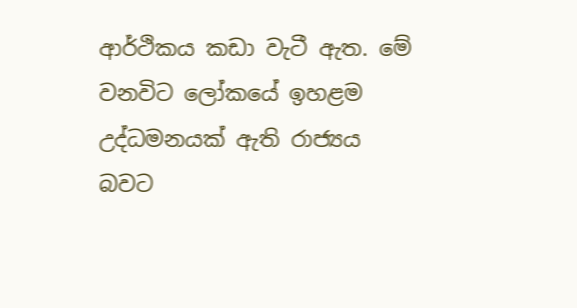ආර්ථිකය කඩා වැටී ඇත. මේ වනවිට ලෝකයේ ඉහළම උද්ධමනයක් ඇති රාජ්‍යය බවට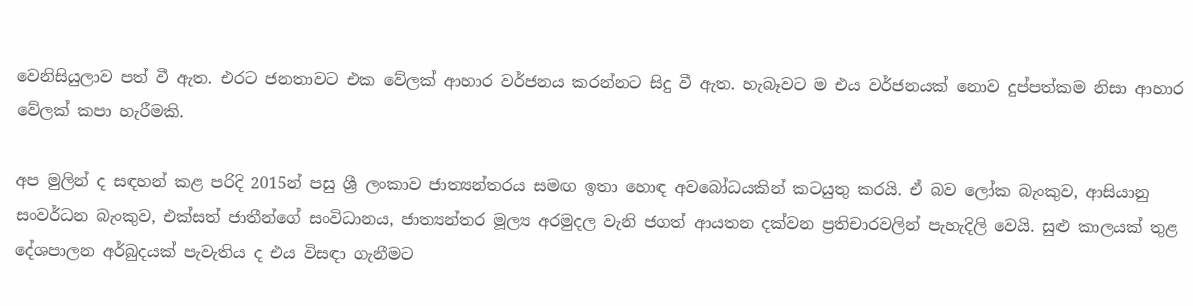වෙනිසියුලාව පත් වී ඇත. එරට ජනතාවට එක වේලක් ආහාර වර්ජනය කරන්නට සිදු වී ඇත. හැබෑවට ම එය වර්ජනයක් නොව දුප්පත්කම නිසා ආහාර වේලක් කපා හැරීමකි.

අප මුලින් ද සඳහන් කළ පරිදි 2015න් පසු ශ්‍රී ලංකාව ජාත්‍යන්තරය සමඟ ඉතා හොඳ අවබෝධයකින් කටයුතු කරයි. ඒ බව ලෝක බැංකුව, ආසියානු සංවර්ධන බැංකුව, එක්සත් ජාතීන්ගේ සංවිධානය, ජාත්‍යන්තර මූල්‍ය අරමුදල වැනි ජගත් ආයතන දක්වන ප්‍රතිචාරවලින් පැහැදිලි වෙයි. සුළු කාලයක් තුළ දේශපාලන අර්බුදයක් පැවැතිය ද එය විසඳා ගැනීමට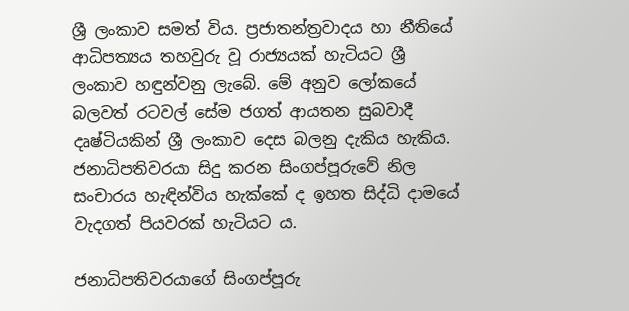ශ්‍රී ලංකාව සමත් විය. ප්‍රජාතන්ත්‍රවාදය හා නීතියේ ආධිපත්‍යය තහවුරු වූ රාජ්‍යයක් හැටියට ශ්‍රී ලංකාව හඳුන්වනු ලැබේ. මේ අනුව ලෝකයේ බලවත් රටවල් සේම ජගත් ආයතන සුබවාදී දෘෂ්ටියකින් ශ්‍රී ලංකාව දෙස බලනු දැකිය හැකිය. ජනාධිපතිවරයා සිදු කරන සිංගප්පූරුවේ නිල සංචාරය හැඳින්විය හැක්කේ ද ඉහත සිද්ධි දාමයේ වැදගත් පියවරක් හැටියට ය.

ජනාධිපතිවරයාගේ සිංගප්පූරු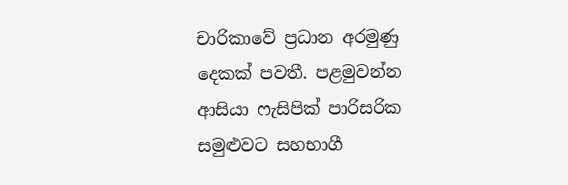චාරිකාවේ ප්‍රධාන අරමුණු දෙකක් පවතී. පළමුවන්න ආසියා ෆැසිපික් පාරිසරික සමුළුවට සහභාගී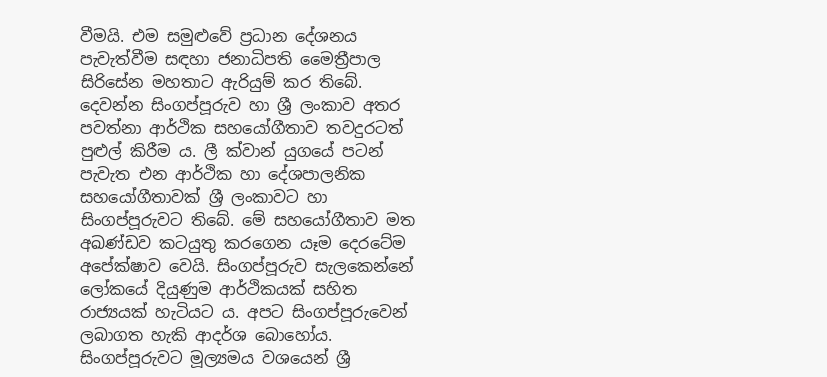වීමයි. එම සමුළුවේ ප්‍රධාන දේශනය පැවැත්වීම සඳහා ජනාධිපති මෛත්‍රීපාල සිරිසේන මහතාට ඇරියුම් කර තිබේ. දෙවන්න සිංගප්පූරුව හා ශ්‍රී ලංකාව අතර පවත්නා ආර්ථික සහයෝගීතාව තවදුරටත් පුළුල් කිරීම ය. ලී ක්වාන් යුගයේ පටන් පැවැත එන ආර්ථික හා දේශපාලනික සහයෝගීතාවක් ශ්‍රී ලංකාවට හා සිංගප්පූරුවට තිබේ. මේ සහයෝගීතාව මත අඛණ්ඩව කටයුතු කරගෙන යෑම දෙරටේම අපේක්ෂාව වෙයි. සිංගප්පූරුව සැලකෙන්නේ ලෝකයේ දියුණුම ආර්ථිකයක් සහිත රාජ්‍යයක් හැටියට ය. අපට සිංගප්පූරුවෙන් ලබාගත හැකි ආදර්ශ බොහෝය. සිංගප්පූරුවට මූල්‍යමය වශයෙන් ශ්‍රී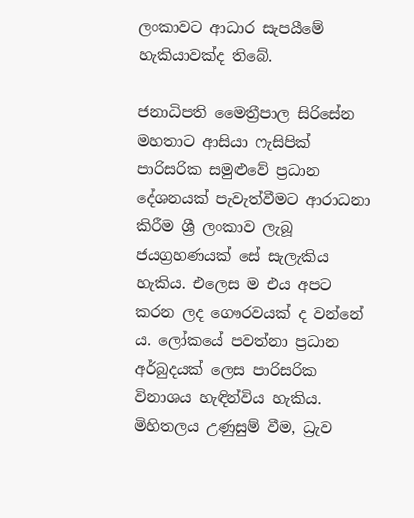ලංකාවට ආධාර සැපයීමේ හැකියාවක්ද තිබේ.

ජනාධිපති මෛත්‍රීපාල සිරිසේන මහතාට ආසියා ෆැසිපික් පාරිසරික සමුළුවේ ප්‍රධාන දේශනයක් පැවැත්වීමට ආරාධනා කිරීම ශ්‍රී ලංකාව ලැබූ ජයග්‍රහණයක් සේ සැලැකිය හැකිය. එලෙස ම එය අපට කරන ලද ගෞරවයක් ද වන්නේ ය. ලෝකයේ පවත්නා ප්‍රධාන අර්බුදයක් ලෙස පාරිසරික විනාශය හැඳින්විය හැකිය. මිහිතලය උණුසුම් වීම, ධ්‍රැව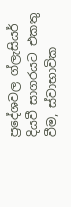ප්‍රදේශවල ග්ලැසියර් දියවී සාගරයට එකතු වීම, ස්වාභාවික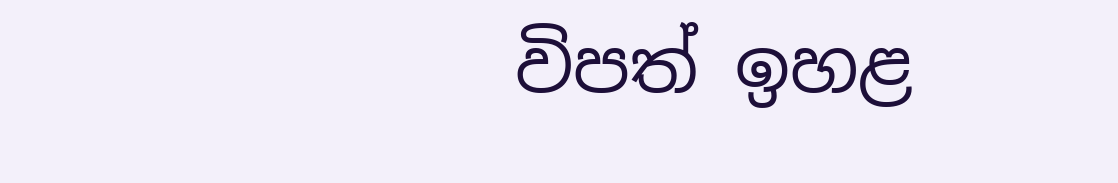විපත් ඉහළ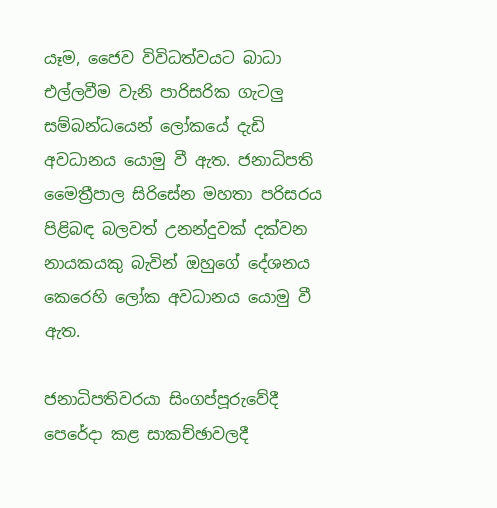යෑම, ජෛව විවිධත්වයට බාධා එල්ලවීම වැනි පාරිසරික ගැටලු සම්බන්ධයෙන් ලෝකයේ දැඩි අවධානය යොමු වී ඇත. ජනාධිපති මෛත්‍රීපාල සිරිසේන මහතා පරිසරය පිළිබඳ බලවත් උනන්දුවක් දක්වන නායකයකු බැවින් ඔහුගේ දේශනය කෙරෙහි ලෝක අවධානය යොමු වී ඇත.

ජනාධිපතිවරයා සිංගප්පූරුවේදී පෙරේදා කළ සාකච්ඡාවලදී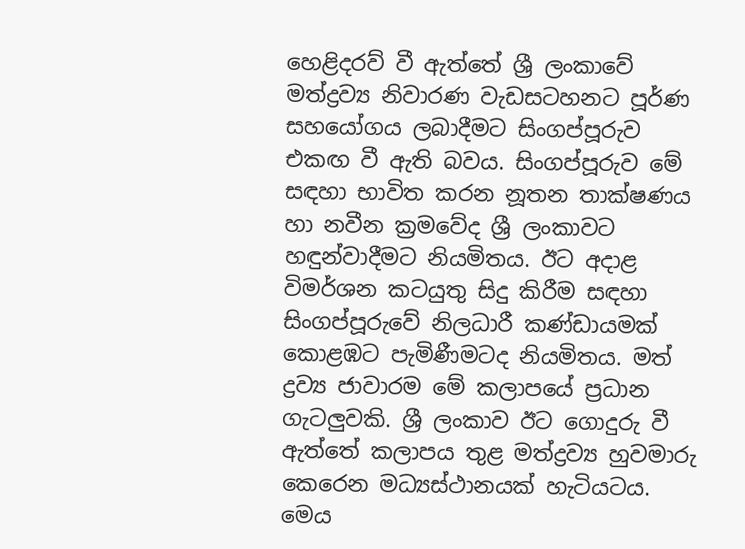හෙළිදරව් වී ඇත්තේ ශ්‍රී ලංකාවේ මත්ද්‍රව්‍ය නිවාරණ වැඩසටහනට පූර්ණ සහයෝගය ලබාදීමට සිංගප්පූරුව එකඟ වී ඇති බවය. සිංගප්පූරුව මේ සඳහා භාවිත කරන නූතන තාක්ෂණය හා නවීන ක්‍රමවේද ශ්‍රී ලංකාවට හඳුන්වාදීමට නියමිතය. ඊට අදාළ විමර්ශන කටයුතු සිදු කිරීම සඳහා සිංගප්පූරුවේ නිලධාරී කණ්ඩායමක් කොළඹට පැමිණීමටද නියමිතය. මත් ද්‍රව්‍ය ජාවාරම මේ කලාපයේ ප්‍රධාන ගැටලුවකි. ශ්‍රී ලංකාව ඊට ගොදුරු වී ඇත්තේ කලාපය තුළ මත්ද්‍රව්‍ය හුවමාරු කෙරෙන මධ්‍යස්ථානයක් හැටියටය. මෙය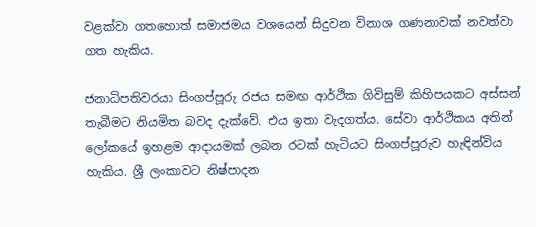වළක්වා ගතහොත් සමාජමය වශයෙන් සිදුවන විනාශ ගණනාවක් නවත්වා ගත හැකිය.

ජනාධිපතිවරයා සිංගප්පූරු රජය සමඟ ආර්ථික ගිවිසුම් කිහිපයකට අස්සන් තැබීමට නියමිත බවද දැක්වේ. එය ඉතා වැදගත්ය. සේවා ආර්ථිකය අතින් ලෝකයේ ඉහළම ආදායමක් ලබන රටක් හැටියට සිංගප්පූරුව හැඳින්විය හැකිය. ශ්‍රී ලංකාවට නිෂ්පාදන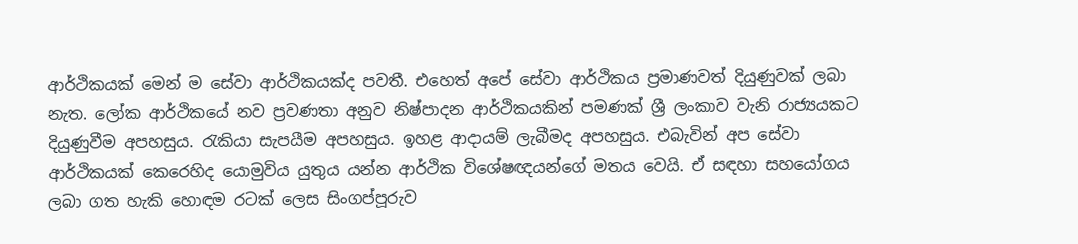ආර්ථිකයක් මෙන් ම සේවා ආර්ථිකයක්ද පවතී. එහෙත් අපේ සේවා ආර්ථිකය ප්‍රමාණවත් දියුණුවක් ලබා නැත. ලෝක ආර්ථිකයේ නව ප්‍රවණතා අනුව නිෂ්පාදන ආර්ථිකයකින් පමණක් ශ්‍රී ලංකාව වැනි රාජ්‍යයකට දියුණුවීම අපහසුය. රැකියා සැපයීම අපහසුය. ඉහළ ආදායම් ලැබීමද අපහසුය. එබැවින් අප සේවා ආර්ථිකයක් කෙරෙහිද යොමුවිය යුතුය යන්න ආර්ථික විශේෂඥයන්ගේ මතය වෙයි. ඒ සඳහා සහයෝගය ලබා ගත හැකි හොඳම රටක් ලෙස සිංගප්පූරුව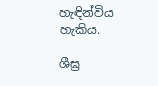හැඳින්විය හැකිය.

ශීඝ්‍ර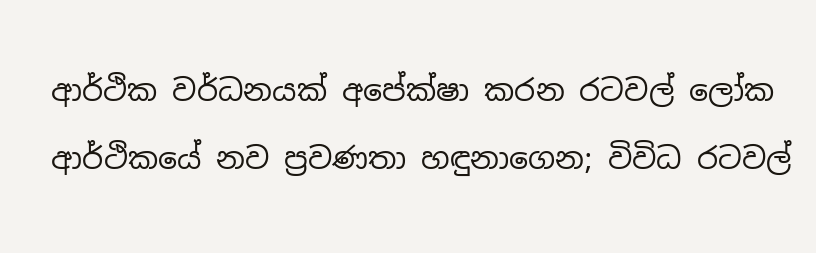ආර්ථික වර්ධනයක් අපේක්ෂා කරන රටවල් ලෝක ආර්ථිකයේ නව ප්‍රවණතා හඳුනාගෙන; විවිධ රටවල්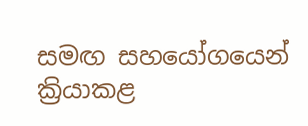සමඟ සහයෝගයෙන් ක්‍රියාකළ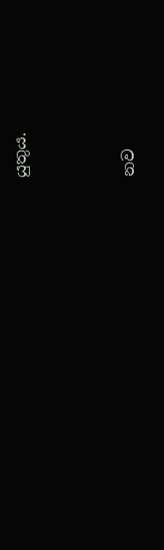යුතුය.



නව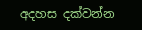අදහස දක්වන්න